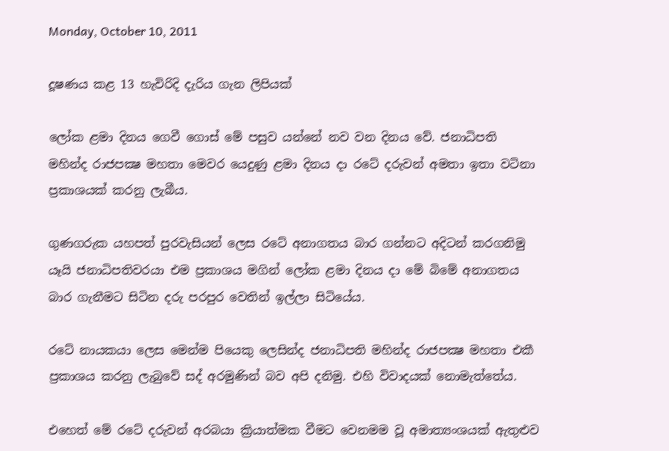Monday, October 10, 2011

දූෂණය කළ 13 හැවිරිදි දැරිය ගැන ලිපියක්

ලෝක ළමා දිනය ගෙවී ගොස්‌ මේ පසුව යන්නේ නව වන දිනය වේ. ජනාධිපති මහින්ද රාජපක්‍ෂ මහතා මෙවර යෙදුණු ළමා දිනය දා රටේ දරුවන් අමතා ඉතා වටිනා ප්‍රකාශයක්‌ කරනු ලැබීය.

ගුණගරුක යහපත් පුරවැසියන් ලෙස රටේ අනාගතය බාර ගන්නට අදිටන් කරගනිමු යෑයි ජනාධිපතිවරයා එම ප්‍රකාශය මගින් ලෝක ළමා දිනය දා මේ බිමේ අනාගතය බාර ගැනීමට සිටින දරු පරපුර වෙතින් ඉල්ලා සිටියේය.

රටේ නායකයා ලෙස මෙන්ම පියෙකු ලෙසින්ද ජනාධිපති මහින්ද රාජපක්‍ෂ මහතා එකී ප්‍රකාශය කරනු ලැබුවේ සද් අරමුණින් බව අපි දනිමු. එහි විවාදයක්‌ නොමැත්තේය.

එහෙත් මේ රටේ දරුවන් අරබයා ක්‍රියාත්මක වීමට වෙනමම වූ අමාත්‍යංශයක්‌ ඇතුළුව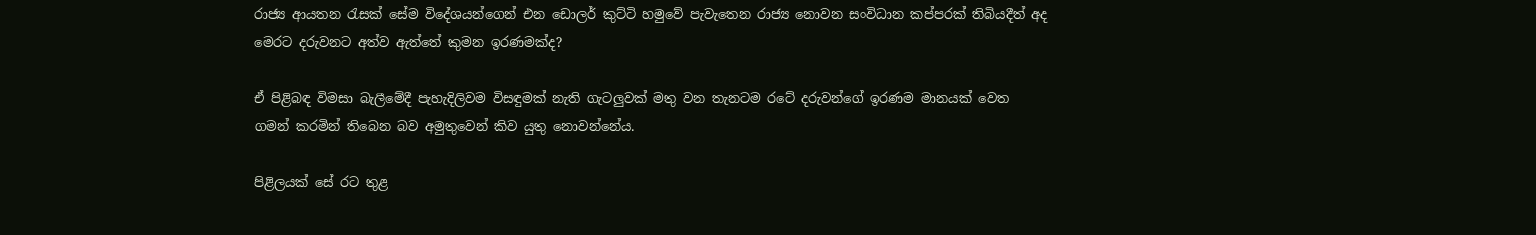රාජ්‍ය ආයතන රැසක්‌ සේම විදේශයන්ගෙන් එන ඩොලර් කුට්‌ටි හමුවේ පැවැතෙන රාජ්‍ය නොවන සංවිධාන කප්පරක්‌ තිබියදීත් අද මෙරට දරුවනට අත්ව ඇත්තේ කුමන ඉරණමක්‌ද?

ඒ පිළිබඳ විමසා බැලීමේදී පැහැදිලිවම විසඳුමක්‌ නැති ගැටලුවක්‌ මතු වන තැනටම රටේ දරුවන්ගේ ඉරණම මානයක්‌ වෙත ගමන් කරමින් තිබෙන බව අමුතුවෙන් කිව යුතු නොවන්නේය.

පිළිලයක්‌ සේ රට තුළ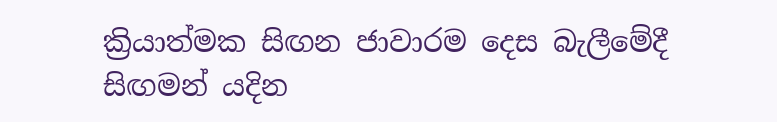ක්‍රියාත්මක සිඟන ජාවාරම දෙස බැලීමේදී සිඟමන් යදින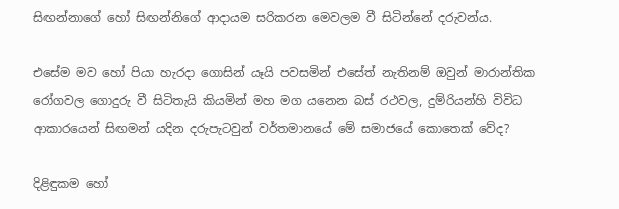සිඟන්නාගේ හෝ සිඟන්නිගේ ආදායම සරිකරන මෙවලම වී සිටින්නේ දරුවන්ය.

එසේම මව හෝ පියා හැරදා ගොසින් යෑයි පවසමින් එසේත් නැතිනම් ඔවුන් මාරාන්තික රෝගවල ගොදුරු වී සිටිතැයි කියමින් මහ මග යනෙන බස්‌ රථවල, දුම්රියන්හි විවිධ ආකාරයෙන් සිඟමන් යදින දරුපැටවුන් වර්තමානයේ මේ සමාජයේ කොතෙක්‌ වේද?

දිළිඳුකම හෝ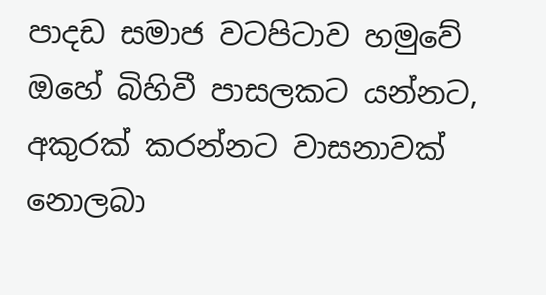පාදඩ සමාජ වටපිටාව හමුවේ ඔහේ බිහිවී පාසලකට යන්නට, අකුරක්‌ කරන්නට වාසනාවක්‌ නොලබා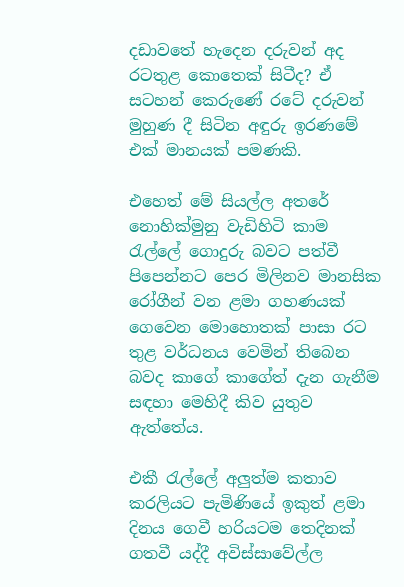දඩාවතේ හැදෙන දරුවන් අද රටතුළ කොතෙක්‌ සිටීද? ඒ සටහන් කෙරුණේ රටේ දරුවන් මුහුණ දී සිටින අඳුරු ඉරණමේ එක්‌ මානයක්‌ පමණකි.

එහෙත් මේ සියල්ල අතරේ නොහික්‌මුනු වැඩිහිටි කාම රැල්ලේ ගොදුරු බවට පත්වී පිපෙන්නට පෙර මිලිනව මානසික රෝගීන් වන ළමා ගහණයක්‌ ගෙවෙන මොහොතක්‌ පාසා රට තුළ වර්ධනය වෙමින් තිබෙන බවද කාගේ කාගේත් දැන ගැනීම සඳහා මෙහිදී කිව යුතුව ඇත්තේය.

එකී රැල්ලේ අලුත්ම කතාව කරලියට පැමිණියේ ඉකුත් ළමා දිනය ගෙවී හරියටම තෙදිනක්‌ ගතවී යද්දී අවිස්‌සාවේල්ල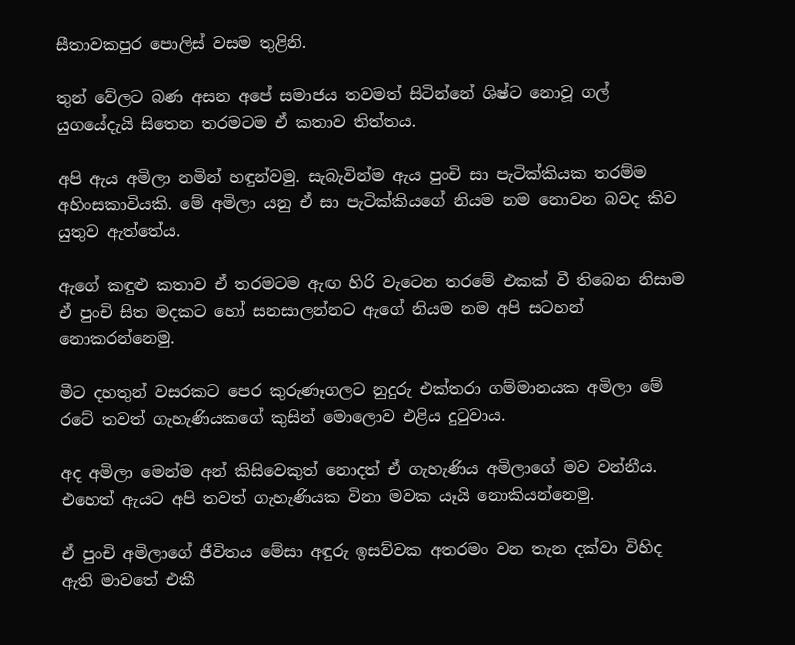සීතාවකපුර පොලිස්‌ වසම තුළිනි.

තුන් වේලට බණ අසන අපේ සමාජය තවමත් සිටින්නේ ශිෂ්ට නොවූ ගල් යුගයේදැයි සිතෙන තරමටම ඒ කතාව තිත්තය.

අපි ඇය අමිලා නමින් හඳුන්වමු. සැබැවින්ම ඇය පුංචි සා පැටික්‌කියක තරම්ම අහිංසකාවියකි. මේ අමිලා යනු ඒ සා පැටික්‌කියගේ නියම නම නොවන බවද කිව යුතුව ඇත්තේය.

ඇගේ කඳුළු කතාව ඒ තරමටම ඇඟ හිරි වැටෙන තරමේ එකක්‌ වී තිබෙන නිසාම ඒ පුංචි සිත මදකට හෝ සනසාලන්නට ඇගේ නියම නම අපි සටහන් නොකරන්නෙමු.

මීට දහතුන් වසරකට පෙර කුරුණෑගලට නුදුරු එක්‌තරා ගම්මානයක අමිලා මේ රටේ තවත් ගැහැණියකගේ කුසින් මොලොව එළිය දුටුවාය.

අද අමිලා මෙන්ම අන් කිසිවෙකුත් නොදත් ඒ ගැහැණිය අමිලාගේ මව වන්නීය. එහෙත් ඇයට අපි තවත් ගැහැණියක විනා මවක යෑයි නොකියන්නෙමු.

ඒ පුංචි අමිලාගේ ජීවිතය මේසා අඳුරු ඉසව්වක අතරමං වන තැන දක්‌වා විහිද ඇති මාවතේ එකී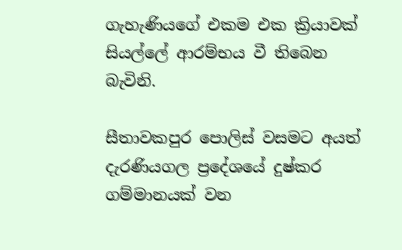ගැහැණියගේ එකම එක ක්‍රියාවක්‌ සියල්ලේ ආරම්භය වී තිබෙන බැවිනි.

සීතාවකපුර පොලිස්‌ වසමට අයත් දැරණියගල ප්‍රදේශයේ දුෂ්කර ගම්මානයක්‌ වන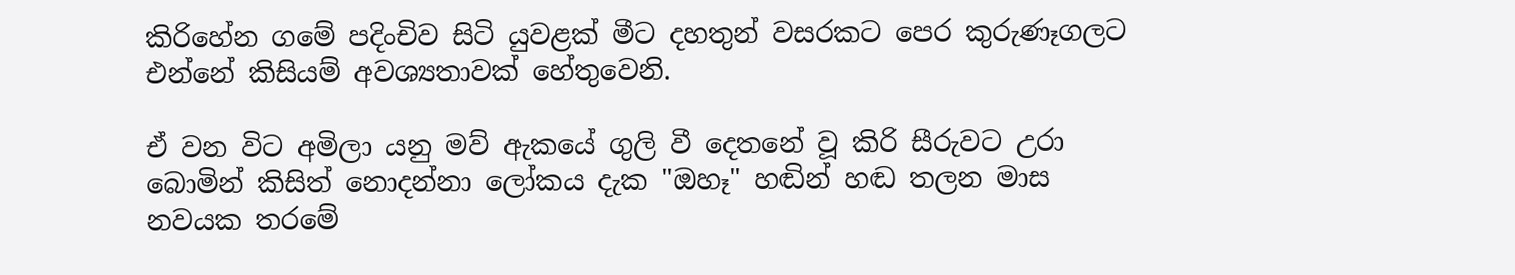කිරිහේන ගමේ පදිංචිව සිටි යුවළක්‌ මීට දහතුන් වසරකට පෙර කුරුණෑගලට එන්නේ කිසියම් අවශ්‍යතාවක්‌ හේතුවෙනි.

ඒ වන විට අමිලා යනු මව් ඇකයේ ගුලි වී දෙතනේ වූ කිරි සීරුවට උරා බොමින් කිසිත් නොදන්නා ලෝකය දැක "ඔහෑ" හඬින් හඬ තලන මාස නවයක තරමේ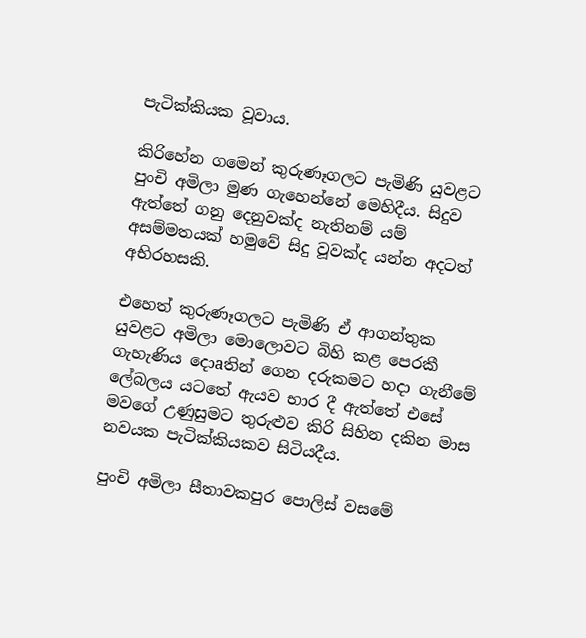පැටික්‌කියක වූවාය.

කිරිහේන ගමෙන් කුරුණෑගලට පැමිණි යුවළට පුංචි අමිලා මුණ ගැහෙන්නේ මෙහිදීය. සිදුව ඇත්තේ ගනු දෙනුවක්‌ද නැතිනම් යම් අසම්මතයක්‌ හමුවේ සිදු වූවක්‌ද යන්න අදටත් අභිරහසකි.

එහෙත් කුරුණෑගලට පැමිණි ඒ ආගන්තුක යුවළට අමිලා මොලොවට බිහි කළ පෙරකී ගැහැණිය දොaතින් ගෙන දරුකමට හදා ගැනීමේ ලේබලය යටතේ ඇයව භාර දී ඇත්තේ එසේ මවගේ උණුසුමට තුරුළුව කිරි සිහින දකින මාස නවයක පැටික්‌කියකව සිටියදීය.

පුංචි අමිලා සීතාවකපුර පොලිස්‌ වසමේ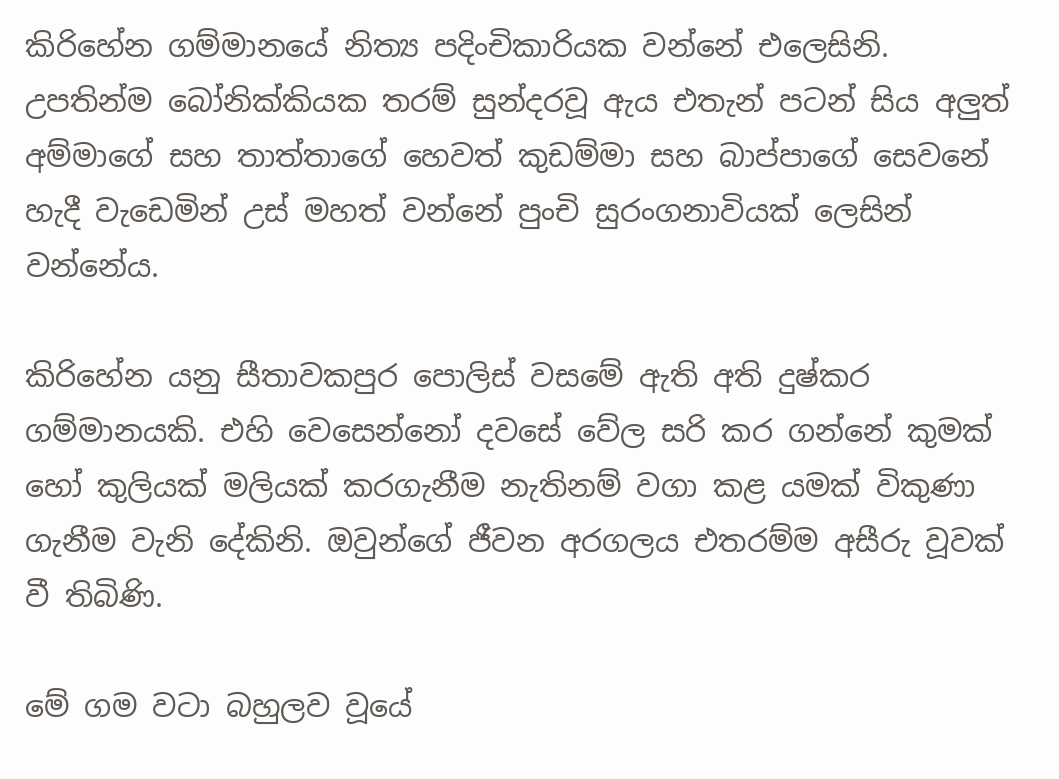කිරිහේන ගම්මානයේ නිත්‍ය පදිංචිකාරියක වන්නේ එලෙසිනි. උපතින්ම බෝනික්‌කියක තරම් සුන්දරවූ ඇය එතැන් පටන් සිය අලුත් අම්මාගේ සහ තාත්තාගේ හෙවත් කුඩම්මා සහ බාප්පාගේ සෙවනේ හැදී වැඩෙමින් උස්‌ මහත් වන්නේ පුංචි සුරංගනාවියක්‌ ලෙසින් වන්නේය.

කිරිහේන යනු සීතාවකපුර පොලිස්‌ වසමේ ඇති අති දුෂ්කර ගම්මානයකි. එහි වෙසෙන්නෝ දවසේ වේල සරි කර ගන්නේ කුමක්‌ හෝ කුලියක්‌ මලියක්‌ කරගැනීම නැතිනම් වගා කළ යමක්‌ විකුණා ගැනීම වැනි දේකිනි. ඔවුන්ගේ ජීවන අරගලය එතරම්ම අසීරු වූවක්‌ වී තිබිණි.

මේ ගම වටා බහුලව වූයේ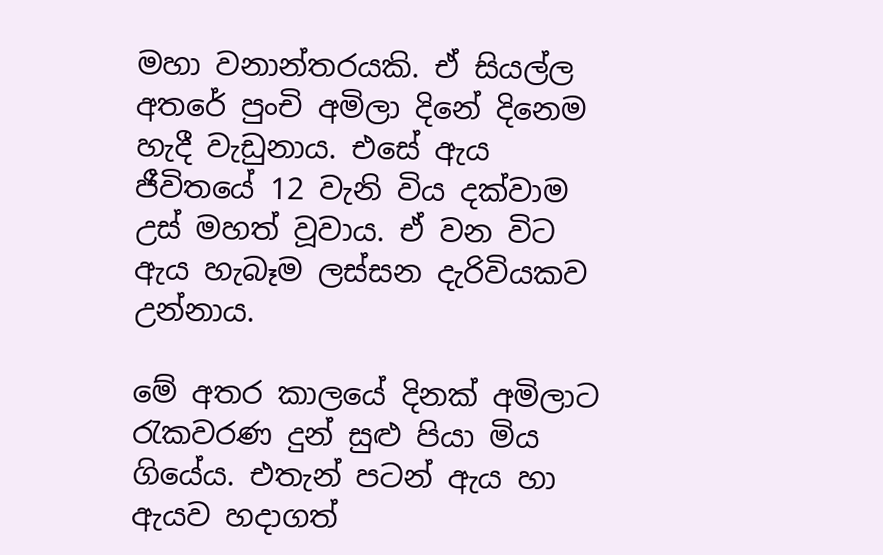මහා වනාන්තරයකි. ඒ සියල්ල අතරේ පුංචි අමිලා දිනේ දිනෙම හැදී වැඩුනාය. එසේ ඇය ජීවිතයේ 12 වැනි විය දක්‌වාම උස්‌ මහත් වූවාය. ඒ වන විට ඇය හැබෑම ලස්‌සන දැරිවියකව උන්නාය.

මේ අතර කාලයේ දිනක්‌ අමිලාට රැකවරණ දුන් සුළු පියා මිය ගියේය. එතැන් පටන් ඇය හා ඇයව හදාගත්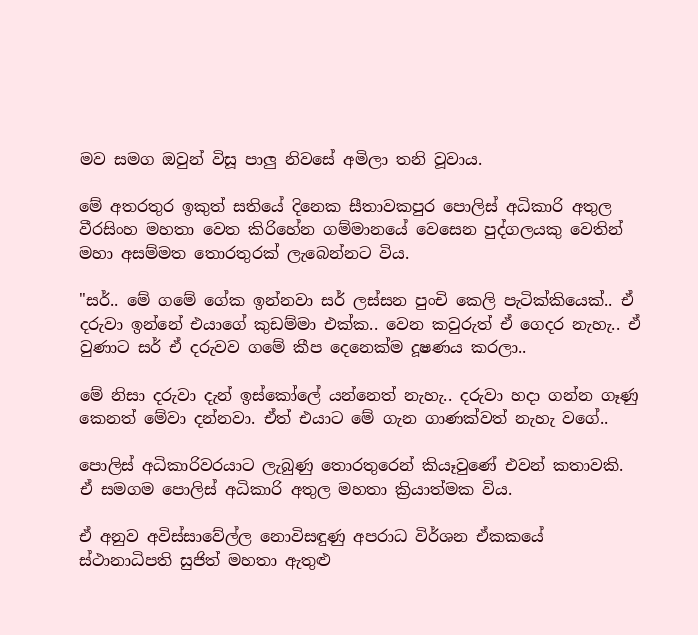මව සමග ඔවුන් විසූ පාලු නිවසේ අමිලා තනි වූවාය.

මේ අතරතුර ඉකුත් සතියේ දිනෙක සීතාවකපුර පොලිස්‌ අධිකාරි අතුල වීරසිංහ මහතා වෙත කිරිහේන ගම්මානයේ වෙසෙන පුද්ගලයකු වෙතින් මහා අසම්මත තොරතුරක්‌ ලැබෙන්නට විය.

"සර්.. මේ ගමේ ගේක ඉන්නවා සර් ලස්‌සන පුංචි කෙලි පැටික්‌කියෙක්‌.. ඒ දරුවා ඉන්නේ එයාගේ කුඩම්මා එක්‌ක.. වෙන කවුරුත් ඒ ගෙදර නැහැ.. ඒ වුණාට සර් ඒ දරුවව ගමේ කීප දෙනෙක්‌ම දූෂණය කරලා..

මේ නිසා දරුවා දැන් ඉස්‌කෝලේ යන්නෙත් නැහැ.. දරුවා හදා ගන්න ගෑණු කෙනත් මේවා දන්නවා. ඒත් එයාට මේ ගැන ගාණක්‌වත් නැහැ වගේ..

පොලිස්‌ අධිකාරිවරයාට ලැබුණු තොරතුරෙන් කියෑවුණේ එවන් කතාවකි. ඒ සමගම පොලිස්‌ අධිකාරි අතුල මහතා ක්‍රියාත්මක විය.

ඒ අනුව අවිස්‌සාවේල්ල නොවිසඳුණු අපරාධ විර්ශන ඒකකයේ ස්‌ථානාධිපති සුජිත් මහතා ඇතුළු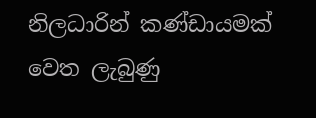නිලධාරින් කණ්‌ඩායමක්‌ වෙත ලැබුණු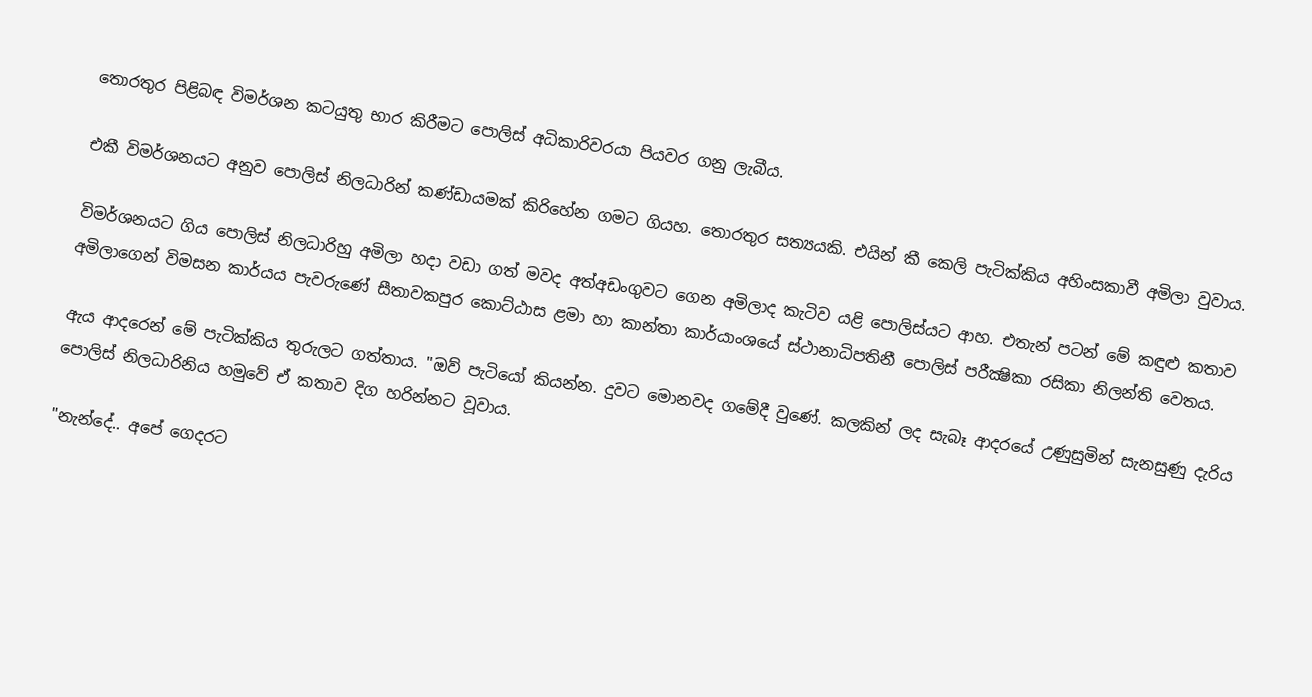තොරතුර පිළිබඳ විමර්ශන කටයුතු භාර කිරීමට පොලිස්‌ අධිකාරිවරයා පියවර ගනු ලැබීය.

එකී විමර්ශනයට අනුව පොලිස්‌ නිලධාරින් කණ්‌ඩායමක්‌ කිරිහේන ගමට ගියහ. තොරතුර සත්‍යයකි. එයින් කී කෙලි පැටික්‌කිය අහිංසකාවී අමිලා වුවාය.

විමර්ශනයට ගිය පොලිස්‌ නිලධාරිහු අමිලා හදා වඩා ගත් මවද අත්අඩංගුවට ගෙන අමිලාද කැටිව යළි පොලිස්‌යට ආහ. එතැන් පටන් මේ කඳුළු කතාව අමිලාගෙන් විමසන කාර්යය පැවරුණේ සීතාවකපුර කොට්‌ඨාස ළමා හා කාන්තා කාර්යාංශයේ ස්‌ථානාධිපතිනී පොලිස්‌ පරීක්‍ෂිකා රසිකා නිලන්ති වෙතය.

ඇය ආදරෙන් මේ පැටික්‌කිය තුරුලට ගත්තාය. "ඔව් පැටියෝ කියන්න. දුවට මොනවද ගමේදී වුණේ. කලකින් ලද සැබෑ ආදරයේ උණුසුමින් සැනසුණු දැරිය පොලිස්‌ නිලධාරිනිය හමුවේ ඒ කතාව දිග හරින්නට වූවාය.

"නැන්දේ.. අපේ ගෙදරට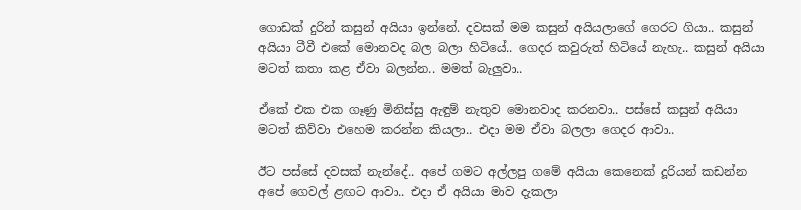ගොඩක්‌ දුරින් කසුන් අයියා ඉන්නේ. දවසක්‌ මම කසුන් අයියලාගේ ගෙරට ගියා.. කසුන් අයියා ටීවී එකේ මොනවද බල බලා හිටියේ.. ගෙදර කවුරුත් හිටියේ නැහැ.. කසුන් අයියා මටත් කතා කළ ඒවා බලන්න.. මමත් බැලුවා..

ඒකේ එක එක ගෑණු මිනිස්‌සු ඇඳුම් නැතුව මොනවාද කරනවා.. පස්‌සේ කසුන් අයියා මටත් කිව්වා එහෙම කරන්න කියලා.. එදා මම ඒවා බලලා ගෙදර ආවා..

ඊට පස්‌සේ දවසක්‌ නැන්දේ.. අපේ ගමට අල්ලපු ගමේ අයියා කෙනෙක්‌ දූරියන් කඩන්න අපේ ගෙවල් ළඟට ආවා.. එදා ඒ අයියා මාව දැකලා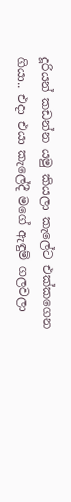දූරියන් කඩන්න යමු කියලා කැලේට එක්‌කගෙන ගියා.. එදා එයා කැලේදී මගේ ඇඳුම් ගලවලා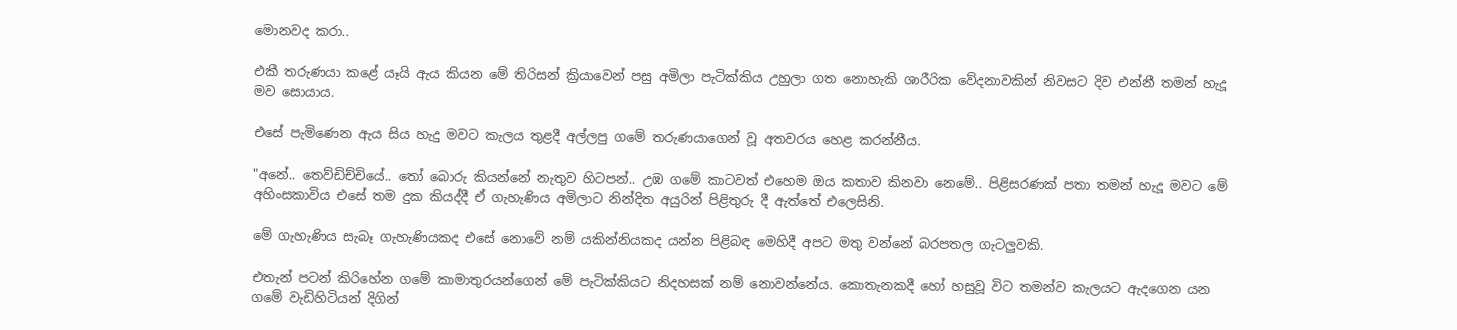මොනවද කරා..

එකී තරුණයා කළේ යෑයි ඇය කියන මේ තිරිසන් ක්‍රියාවෙන් පසු අමිලා පැටික්‌කිය උහුලා ගත නොහැකි ශාරීරික වේදනාවකින් නිවසට දිව එන්නී තමන් හැදූ මව සොයාය.

එසේ පැමිණෙන ඇය සිය හැදු මවට කැලය තුළදී අල්ලපු ගමේ තරුණයාගෙන් වූ අතවරය හෙළ කරන්නීය.

"අනේ.. තෙව්ඩිච්චියේ.. තෝ බොරු කියන්නේ නැතුව හිටපන්.. උඹ ගමේ කාටවත් එහෙම ඔය කතාව කිනවා නෙමේ.. පිළිසරණක්‌ පතා තමන් හැදූ මවට මේ අහිංසකාවිය එසේ තම දුක කියද්දී ඒ ගැහැණිය අමිලාට නින්දිත අයුරින් පිළිතුරු දී ඇත්තේ එලෙසිනි.

මේ ගැහැණිය සැබෑ ගැහැණියකද එසේ නොවේ නම් යකින්නියකද යන්න පිළිබඳ මෙහිදී අපට මතු වන්නේ බරපතල ගැටලුවකි.

එතැන් පටන් කිරිහේන ගමේ කාමාතුරයන්ගෙන් මේ පැටික්‌කියට නිදහසක්‌ නම් නොවන්නේය. කොතැනකදී හෝ හසුවූ විට තමන්ව කැලයට ඇදගෙන යන ගමේ වැඩිහිටියන් දිගින්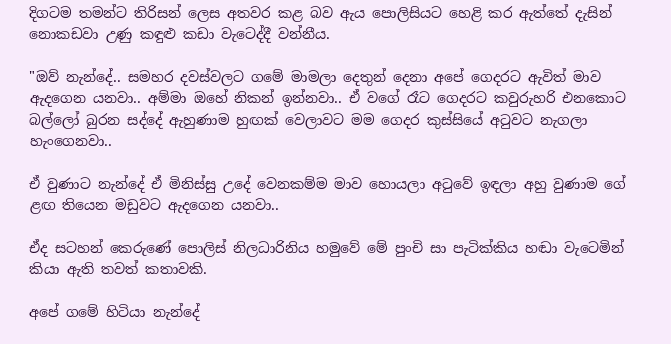දිගටම තමන්ට තිරිසන් ලෙස අතවර කළ බව ඇය පොලිසියට හෙළි කර ඇත්තේ දැසින් නොකඩවා උණු කඳුළු කඩා වැටෙද්දී වන්නීය.

"ඔව් නැන්දේ.. සමහර දවස්‌වලට ගමේ මාමලා දෙතුන් දෙනා අපේ ගෙදරට ඇවිත් මාව ඇදගෙන යනවා.. අම්මා ඔහේ නිකන් ඉන්නවා.. ඒ වගේ රෑට ගෙදරට කවුරුහරි එනකොට බල්ලෝ බුරන සද්දේ ඇහුණාම හුඟක්‌ වෙලාවට මම ගෙදර කුස්‌සියේ අටුවට නැගලා හැංගෙනවා..

ඒ වුණාට නැන්දේ ඒ මිනිස්‌සු උදේ වෙනකම්ම මාව හොයලා අටුවේ ඉඳලා අහු වුණාම ගේ ළඟ තියෙන මඩුවට ඇදගෙන යනවා..

ඒද සටහන් කෙරුණේ පොලිස්‌ නිලධාරිනිය හමුවේ මේ පුංචි සා පැටික්‌කිය හඬා වැටෙමින් කියා ඇති තවත් කතාවකි.

අපේ ගමේ හිටියා නැන්දේ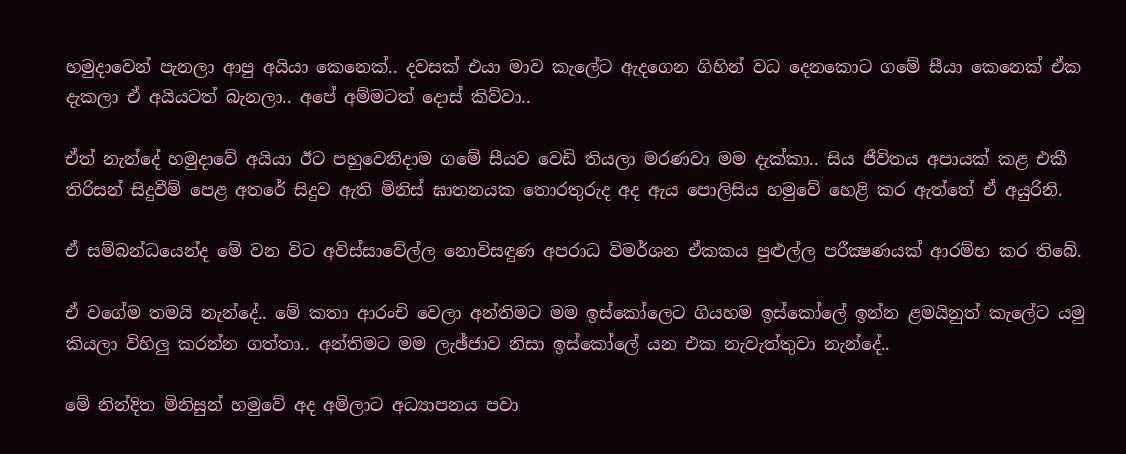හමුදාවෙන් පැනලා ආපු අයියා කෙනෙක්‌.. දවසක්‌ එයා මාව කැලේට ඇදගෙන ගිහින් වධ දෙනකොට ගමේ සීයා කෙනෙක්‌ ඒක දැකලා ඒ අයියටත් බැනලා.. අපේ අම්මටත් දොස්‌ කිව්වා..

ඒත් නැන්දේ හමුදාවේ අයියා ඊට පහුවෙනිදාම ගමේ සීයව වෙඩි තියලා මරණවා මම දැක්‌කා.. සිය ජීවිතය අපායක්‌ කළ එකී තිරිසන් සිදුවීම් පෙළ අතරේ සිදුව ඇති මිනිස්‌ ඝාතනයක තොරතුරුද අද ඇය පොලිසිය හමුවේ හෙළි කර ඇත්තේ ඒ අයුරිනි.

ඒ සම්බන්ධයෙන්ද මේ වන විට අවිස්‌සාවේල්ල නොවිසඳුණ අපරාධ විමර්ශන ඒකකය පුළුල්ල පරීක්‍ෂණයක්‌ ආරම්භ කර තිබේ.

ඒ වගේම තමයි නැන්දේ.. මේ කතා ආරංචි වෙලා අන්තිමට මම ඉස්‌කෝලෙට ගියහම ඉස්‌කෝලේ ඉන්න ළමයිනුත් කැලේට යමු කියලා විහිලු කරන්න ගත්තා.. අන්තිමට මම ලැඡ්ජාව නිසා ඉස්‌කෝලේ යන එක නැවැත්තුවා නැන්දේ..

මේ නින්දිත මිනිසුන් හමුවේ අද අමිලාට අධ්‍යාපනය පවා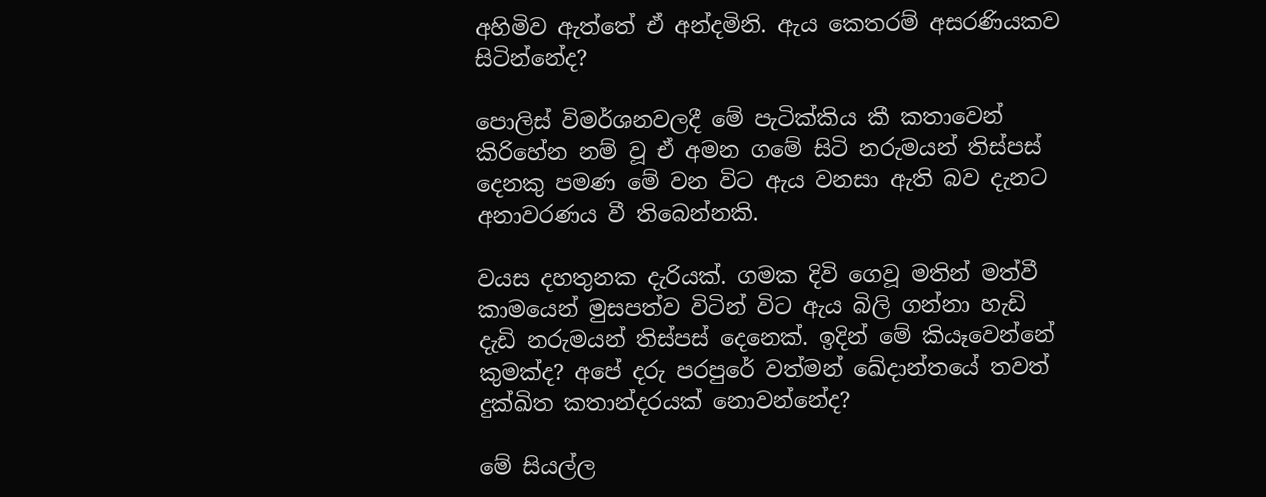අහිමිව ඇත්තේ ඒ අන්දමිනි. ඇය කෙතරම් අසරණියකව සිටින්නේද?

පොලිස්‌ විමර්ශනවලදී මේ පැටික්‌කිය කී කතාවෙන් කිරිහේන නම් වූ ඒ අමන ගමේ සිටි නරුමයන් තිස්‌පස්‌ දෙනකු පමණ මේ වන විට ඇය වනසා ඇති බව දැනට අනාවරණය වී තිබෙන්නකි.

වයස දහතුනක දැරියක්‌. ගමක දිවි ගෙවූ මතින් මත්වී කාමයෙන් මුසපත්ව විටින් විට ඇය බිලි ගන්නා හැඩි දැඩි නරුමයන් තිස්‌පස්‌ දෙනෙක්‌. ඉදින් මේ කියෑවෙන්නේ කුමක්‌ද? අපේ දරු පරපුරේ වත්මන් ඛේදාන්තයේ තවත් දුක්‌ඛිත කතාන්දරයක්‌ නොවන්නේද?

මේ සියල්ල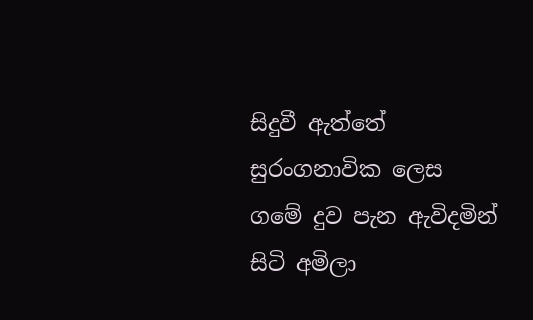සිදුවී ඇත්තේ සුරංගනාවික ලෙස ගමේ දුව පැන ඇවිදමින් සිටි අමිලා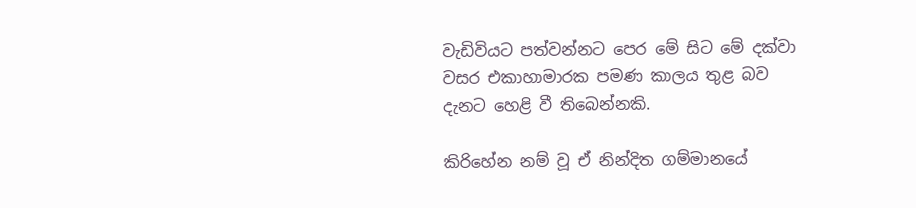වැඩිවියට පත්වන්නට පෙර මේ සිට මේ දක්‌වා වසර එකාහාමාරක පමණ කාලය තුළ බව දැනට හෙළි වී තිබෙන්නකි.

කිරිහේන නම් වූ ඒ නින්දිත ගම්මානයේ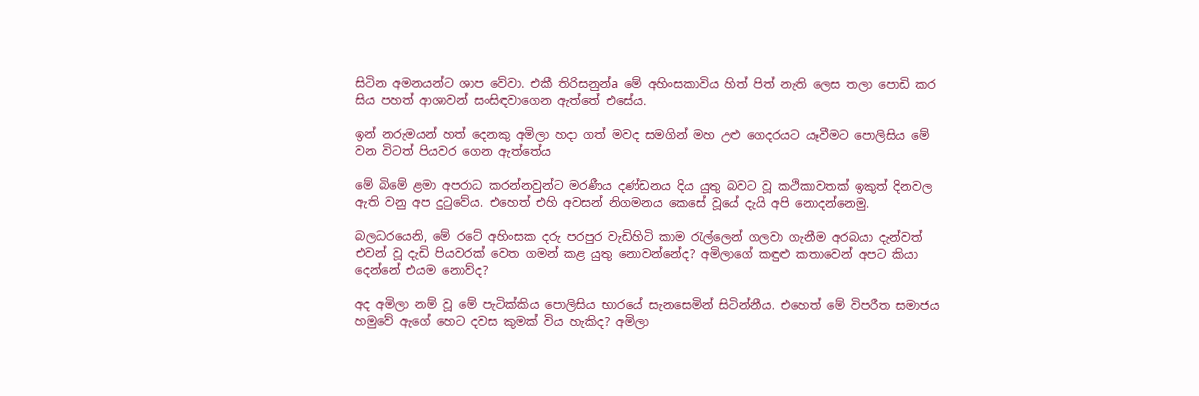සිටින අමනයන්ට ශාප වේවා. එකී තිරිසනුන්a මේ අහිංසකාවිය හිත් පිත් නැති ලෙස තලා පොඩි කර සිය පහත් ආශාවන් සංසිඳවාගෙන ඇත්තේ එසේය.

ඉන් නරුමයන් හත් දෙනකු අමිලා හදා ගත් මවද සමගින් මහ උළු ගෙදරයට යෑවීමට පොලිසිය මේ වන විටත් පියවර ගෙන ඇත්තේය

මේ බිමේ ළමා අපරාධ කරන්නවුන්ට මරණීය දණ්‌ඩනය දිය යුතු බවට වූ කථිකාවතක්‌ ඉකුත් දිනවල ඇති වනු අප දුටුවේය. එහෙත් එහි අවසන් නිගමනය කෙසේ වූයේ දැයි අපි නොදන්නෙමු.

බලධරයෙනි, මේ රටේ අහිංසක දරු පරපුර වැඩිහිටි කාම රැල්ලෙන් ගලවා ගැනීම අරබයා දැන්වත් එවන් වූ දැඩි පියවරක්‌ වෙත ගමන් කළ යුතු නොවන්නේද? අමිලාගේ කඳුළු කතාවෙන් අපට කියා දෙන්නේ එයම නොව්ද?

අද අමිලා නම් වූ මේ පැටික්‌කිය පොලිසිය භාරයේ සැනසෙමින් සිටින්නීය. එහෙත් මේ විපරීත සමාජය හමුවේ ඇගේ හෙට දවස කුමක්‌ විය හැකිද? අමිලා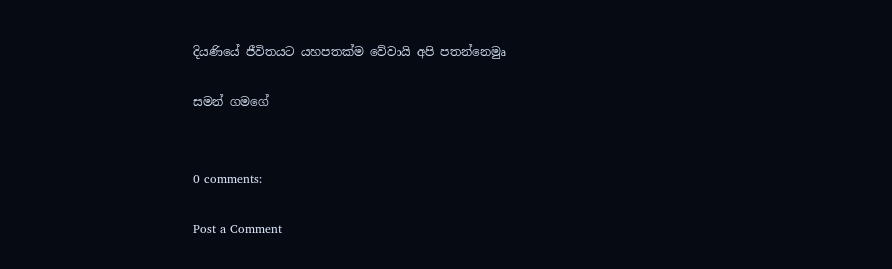දියණියේ ජීවිතයට යහපතක්‌ම වේවායි අපි පතන්නෙමුෘ

සමන් ගමගේ


0 comments:

Post a Comment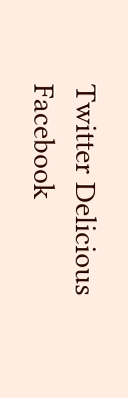Twitter Delicious Facebook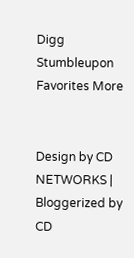Digg Stumbleupon Favorites More


Design by CD NETWORKS | Bloggerized by CD